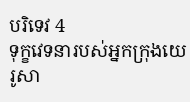បរិទេវ 4
ទុក្ខវេទនារបស់អ្នកក្រុងយេរូសា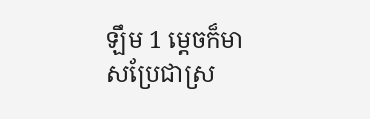ឡឹម 1 ម្ដេចក៏មាសប្រែជាស្រ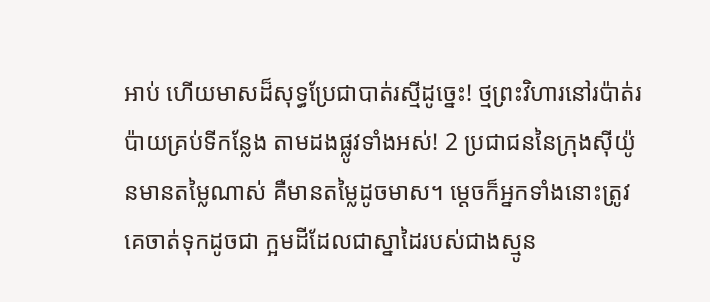អាប់ ហើយមាសដ៏សុទ្ធប្រែជាបាត់រស្មីដូច្នេះ! ថ្មព្រះវិហារនៅរប៉ាត់រប៉ាយគ្រប់ទីកន្លែង តាមដងផ្លូវទាំងអស់! 2 ប្រជាជននៃក្រុងស៊ីយ៉ូនមានតម្លៃណាស់ គឺមានតម្លៃដូចមាស។ ម្ដេចក៏អ្នកទាំងនោះត្រូវគេចាត់ទុកដូចជា ក្អមដីដែលជាស្នាដៃរបស់ជាងស្មូន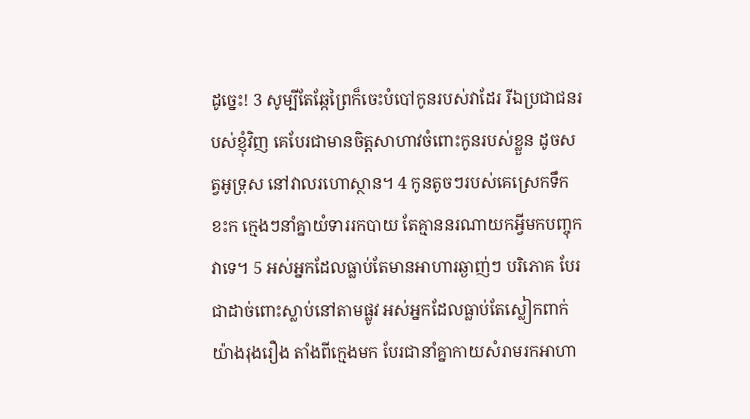ដូច្នេះ! 3 សូម្បីតែឆ្កែព្រៃក៏ចេះបំបៅកូនរបស់វាដែរ រីឯប្រជាជនរបស់ខ្ញុំវិញ គេបែរជាមានចិត្តសាហាវចំពោះកូនរបស់ខ្លួន ដូចសត្វអូទ្រុស នៅវាលរហោស្ថាន។ 4 កូនតូចៗរបស់គេស្រេកទឹកខះក ក្មេងៗនាំគ្នាយំទាររកបាយ តែគ្មាននរណាយកអ្វីមកបញ្ចុកវាទេ។ 5 អស់អ្នកដែលធ្លាប់តែមានអាហារឆ្ងាញ់ៗ បរិភោគ បែរជាដាច់ពោះស្លាប់នៅតាមផ្លូវ អស់អ្នកដែលធ្លាប់តែស្លៀកពាក់យ៉ាងរុងរឿង តាំងពីក្មេងមក បែរជានាំគ្នាកាយសំរាមរកអាហា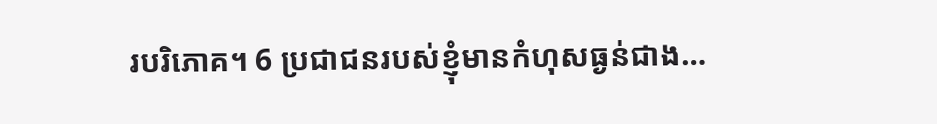របរិភោគ។ 6 ប្រជាជនរបស់ខ្ញុំមានកំហុសធ្ងន់ជាង…